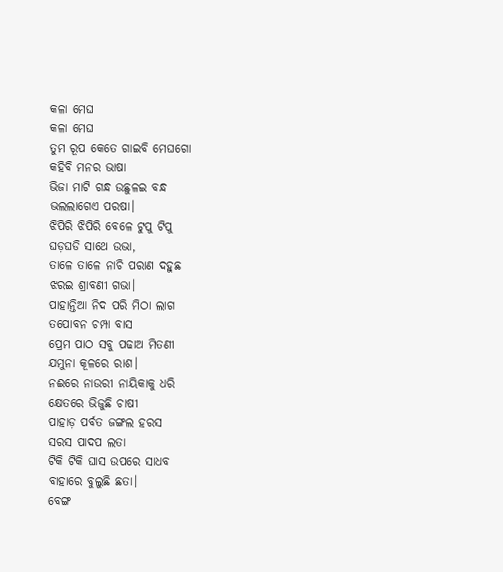କଳା ମେଘ
କଳା ମେଘ
ତୁମ ରୂପ କେତେ ଗାଇବି ମେଘଗୋ
କହିବି ମନର ଭାଷା
ଭିଜା ମାଟି ଗନ୍ଧ ଉଛୁଳଇ ବନ୍ଧ
ଭଲଲାଗେଏ ପରଷା।
ଝିପିରି ଝିପିରି ବେଳେ ଟୁପୁ ଟିପୁ
ଘଡ଼ଘଡି ସାଥେ ଉଭା,
ତାଳେ ତାଳେ ନାଚି ପରାଣ ଦହୁଛ
ଝରଇ ଶ୍ରାବଣୀ ଗଭା।
ପାହାନ୍ତିଆ ନିଦ ପରି ମିଠା ଲାଗ
ତପୋବନ ଚମ୍ପା ବାସ
ପ୍ରେମ ପାଠ ସବୁ ପଢାଅ ମିତଣୀ
ଯମୁନା କୂଳରେ ରାଶ।
ନଈରେ ନାଉରୀ ନାୟିକାକୁ ଧରି
କ୍ଷେତରେ ଭିଜୁଛି ଚାଷୀ
ପାହାଡ଼ ପର୍ବତ ଜଙ୍ଗଲ ହରସ
ସରସ ପାଦପ ଲତା
ଟିକି ଟିକି ଘାସ ଉପରେ ସାଧବ
ବାହାରେ ବୁଲୁଛି ଛତା।
ବେଙ୍ଗ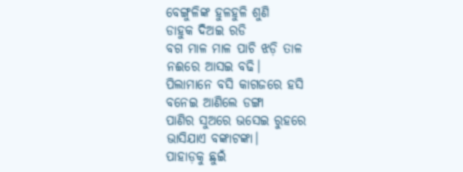ବେଙ୍ଗୁଳିଙ୍କ ହୁଳହୁଳି ଶୁଣି
ଡାହୁକ ଦିଅଇ ରଡି
ବଗ ମାଳ ମାଳ ପାଚି ଝଡ଼ି ତାଳ
ନଈରେ ଆସଇ ବଢି।
ପିଲାମାନେ ବସି କାଗଜରେ ହସି
ବନେଇ ଆଣିଲେ ଡଙ୍ଗା
ପାଣିର ସୁଅରେ ଭସେଇ ରୁହରେ
ଭାସିଯାଏ ବଙ୍କାଟଙ୍କା।
ପାହାଡ଼କୁ ଛୁଇଁ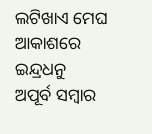ଲଟିଖାଏ ମେଘ
ଆକାଶରେ ଇନ୍ଦ୍ରଧନୁ
ଅପୂର୍ବ ସମ୍ବାର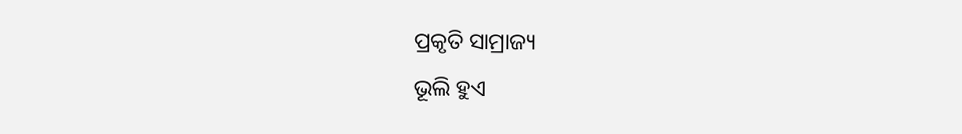ପ୍ରକୃତି ସାମ୍ରାଜ୍ୟ
ଭୂଲି ହୁଏ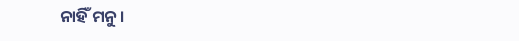ନାହିଁ ମନୁ।